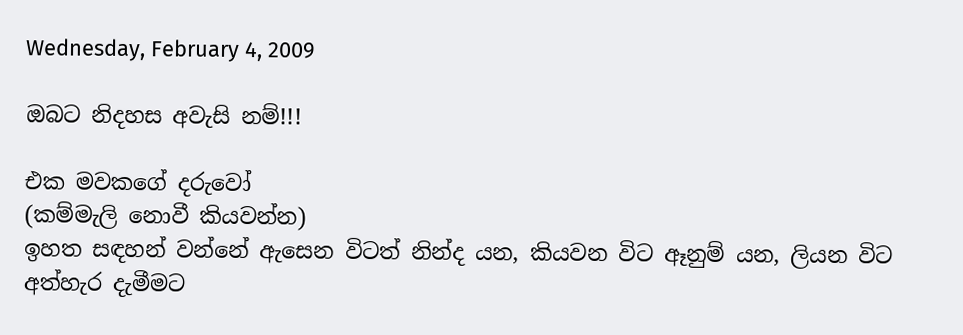Wednesday, February 4, 2009

ඔබට නිදහස අවැසි නම්!!!

එක මවකගේ දරුවෝ
(කම්මැලි නොවී කියවන්න)
ඉහත සඳහන් වන්නේ ඇසෙන විටත් නින්ද යන, කියවන විට ඈනුම් යන, ලියන විට අත්හැර දැමීමට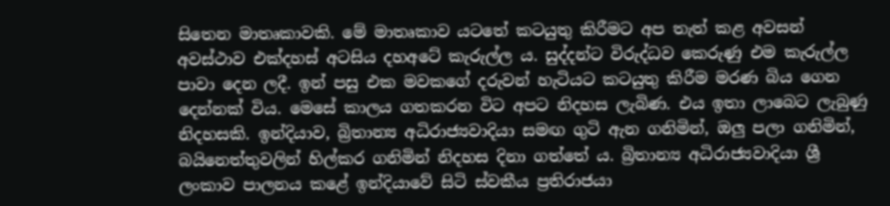සිතෙන මාතෘකාවකි. මේ මාතෘකාව යටතේ කටයුතු කිරීමට අප තැත් කළ අවසන් අවස්ථාව එක්දහස් අටසිය දහඅටේ කැරුල්ල ය. සුද්දන්ට විරුද්ධව කෙරුණු එම කැරුල්ල පාවා දෙන ලදී. ඉන් පසු එක මවකගේ දරුවන් හැටියට කටයුතු කිරීම මරණ බිය ගෙන දෙන්නක් විය. මෙසේ කාලය ගතකරන විට අපට නිදහස ලැබිණ. එය ඉතා ලාබෙට ලැබුණු නිදහසකි. ඉන්දියාව, බ්‍රිතාන්‍ය අධිරාජ්‍යවාදියා සමඟ ගුටි ඇන ගනිමින්, ඔලු පලා ගනිමින්, බයිනෙත්තුවලින් හිල්කර ගනිමින් නිදහස දිනා ගත්තේ ය. බ්‍රිතාන්‍ය අධිරාජ්‍යවාදියා ශ්‍රී ලංකාව පාලනය කළේ ඉන්දියාවේ සිටි ස්වකීය ප්‍රතිරාජයා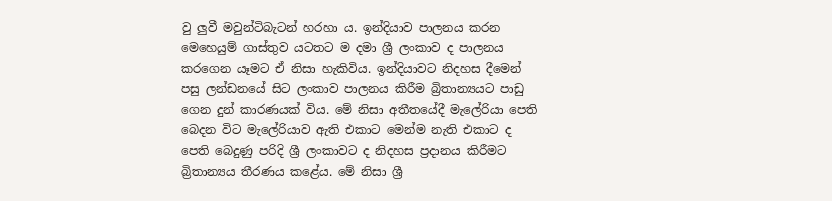වු ලුවී මවුන්ටිබැටන් හරහා ය. ඉන්දියාව පාලනය කරන මෙහෙයුම් ගාස්තුව යටතට ම දමා ශ්‍රී ලංකාව ද පාලනය කරගෙන යෑමට ඒ නිසා හැකිවිය. ඉන්දියාවට නිදහස දීමෙන් පසු ලන්ඩනයේ සිට ලංකාව පාලනය කිරීම බ්‍රිතාන්‍යයට පාඩු ගෙන දුන් කාරණයක් විය. මේ නිසා අතීතයේදී මැලේරියා පෙති බෙදන විට මැලේරියාව ඇති එකාට මෙන්ම නැති එකාට ද පෙති බෙදුණු පරිදි ශ්‍රී ලංකාවට ද නිදහස ප්‍රදානය කිරීමට බ්‍රිතාන්‍යය තීරණය කළේය. මේ නිසා ශ්‍රී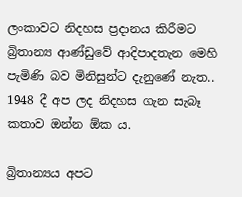ලංකාවට නිදහස ප්‍රදානය කිරීමට බ්‍රිතාන්‍ය ආණ්ඩුවේ ආදිපාදතැන මෙහි පැමිණි බව මිනිසුන්ට දැනුණේ නැත.. 1948 දී අප ලද නිදහස ගැන සැබෑ කතාව ඔන්න ඕක ය.

බ්‍රිතාන්‍යය අපට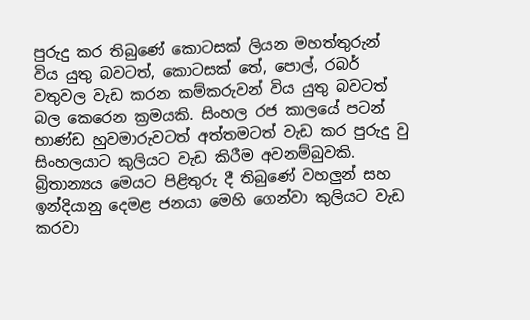පුරුදු කර තිබුණේ කොටසක් ලියන මහත්තුරුන් විය යුතු බවටත්, කොටසක් තේ, පොල්, රබර් වතුවල වැඩ කරන කම්කරුවන් විය යුතු බවටත් බල කෙරෙන ක්‍රමයකි. සිංහල රජ කාලයේ පටන් භාණ්ඩ හුවමාරුවටත් අත්තමටත් වැඩ කර පුරුදු වු සිංහලයාට කුලියට වැඩ කිරීම අවනම්බුවකි. බ්‍රිතාන්‍යය මෙයට පිළිතුරු දී තිබුණේ වහලුන් සහ ඉන්දියානු දෙමළ ජනයා මෙහි ගෙන්වා කුලියට වැඩ කරවා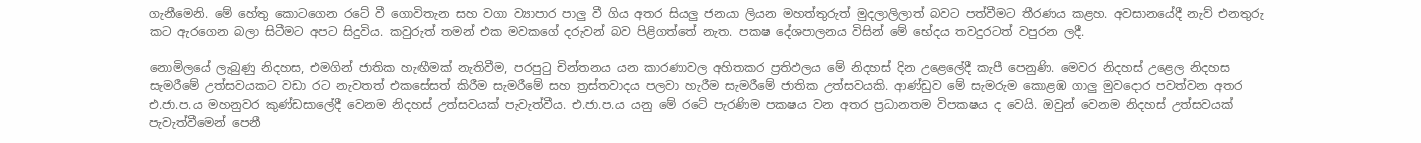ගැනීමෙනි. මේ හේතු කොටගෙන රටේ වී ගොවිතැන සහ වගා ව්‍යාපාර පාලු වී ගිය අතර සියලු ජනයා ලියන මහත්තුරුත් මුදලාලිලාත් බවට පත්වීමට තීරණය කළහ. අවසානයේදී නැව් එනතුරු කට ඇරගෙන බලා සිටීමට අපට සිදුවිය. කවුරුත් තමන් එක මවකගේ දරුවන් බව පිළිගත්තේ නැත. පකෂ දේශපාලනය විසින් මේ භේදය තවදුරටත් වපුරන ලදී.

නොමිලයේ ලැබුණු නිදහස, එමගින් ජාතික හැඟීමක් නැතිවීම, පරපුටු චින්තනය යන කාරණාවල අහිතකර ප්‍රතිඵලය මේ නිදහස් දින උළෙලේදී කැපී පෙනුණි. මෙවර නිදහස් උළෙල නිදහස සැමරීමේ උත්සවයකට වඩා රට නැවතත් එකසේසත් කිරීම සැමරීමේ සහ ත්‍රස්තවාදය පලවා හැරීම සැමරීමේ ජාතික උත්සවයකි. ආණ්ඩුව මේ සැමරුම කොළඹ ගාලු මුවදොර පවත්වන අතර එ.ජා.ප.ය මහනුවර කුණ්ඩසාලේදී වෙනම නිදහස් උත්සවයක් පැවැත්වීය. එ.ජා.ප.ය යනු මේ රටේ පැරණිම පකෂය වන අතර ප්‍රධානතම විපකෂය ද වෙයි. ඔවුන් වෙනම නිදහස් උත්සවයක් පැවැත්වීමෙන් පෙනී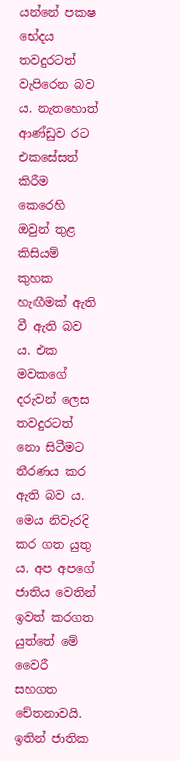යන්නේ පකෂ භේදය තවදුරටත් වැපිරෙන බව ය. නැතහොත් ආණ්ඩුව රට එකසේසත් කිරීම කෙරෙහි ඔවුන් තුළ කිසියම් කුහක හැඟීමක් ඇති වී ඇති බව ය. එක මවකගේ දරුවන් ලෙස තවදුරටත් නො සිටීමට තීරණය කර ඇති බව ය. මෙය නිවැරදි කර ගත යුතු ය. අප අපගේ ජාතිය වෙතින් ඉවත් කරගත යුත්තේ මේ වෛරී සහගත චේතනාවයි. ඉතින් ජාතික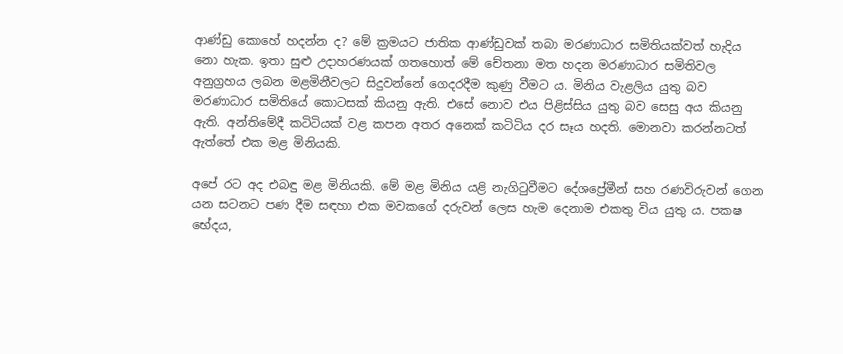ආණ්ඩු කොහේ හදන්න ද? මේ ක්‍රමයට ජාතික ආණ්ඩුවක් තබා මරණාධාර සමිතියක්වත් හැදිය නො හැක. ඉතා සුළු උදාහරණයක් ගතහොත් මේ චේතනා මත හදන මරණාධාර සමිතිවල අනුග්‍රහය ලබන මළමිනීවලට සිදුවන්නේ ගෙදරදීම කුණු වීමට ය. මිනිය වැළලිය යුතු බව මරණාධාර සමිතියේ කොටසක් කියනු ඇති. එසේ නොව එය පිළිස්සිය යුතු බව සෙසු අය කියනු ඇති. අන්තිමේදී කටිටියක් වළ කපන අතර අනෙක් කටිටිය දර සෑය හදති. මොනවා කරන්නටත් ඇත්තේ එක මළ මිනියකි.

අපේ රට අද එබඳු මළ මිනියකි. මේ මළ මිනිය යළි නැගිටුවීමට දේශප්‍රේමීන් සහ රණවිරුවන් ගෙන යන සටනට පණ දීම සඳහා එක මවකගේ දරුවන් ලෙස හැම දෙනාම එකතු විය යුතු ය. පකෂ භේදය,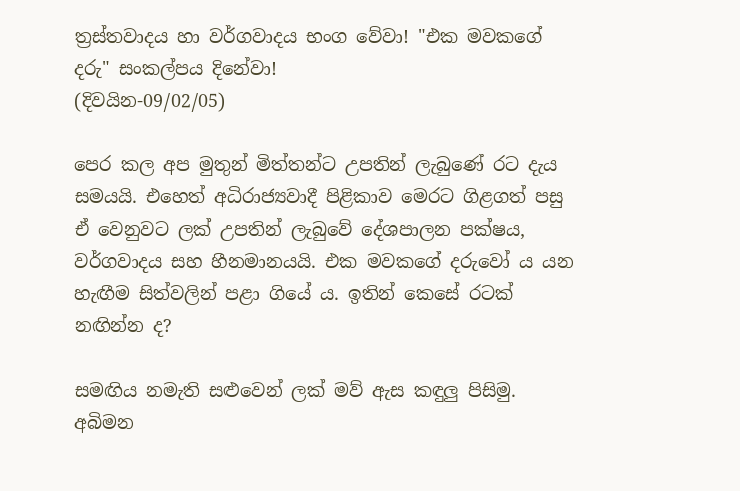ත්‍රස්තවාදය හා වර්ගවාදය භංග වේවා! "එක මවකගේ දරු" සංකල්පය දිනේවා!
(දිවයින-09/02/05)

පෙර කල අප මුතුන් මිත්තන්ට උපතින් ලැබුණේ රට දැය සමයයි. එහෙත් අධිරාජ්‍යවාදී පිළිකාව මෙරට ගිළගත් පසු ඒ වෙනුවට ලක් උපතින් ලැබුවේ දේශපාලන පක්ෂය, වර්ගවාදය සහ හීනමානයයි. එක මවකගේ දරුවෝ ය යන හැඟීම සිත්වලින් පළා ගියේ ය. ඉතින් කෙසේ රටක් නඟින්න ද?

සමඟිය නමැති සළුවෙන් ලක් මව් ඇස කඳුලු පිසිමු. අබිමන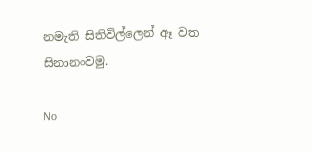නමැති සිතිවිල්ලෙන් ඈ වත සිනානංවමු.

No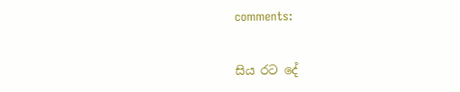comments:


සිය රට දේ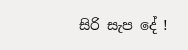සිරි සැප දේ !